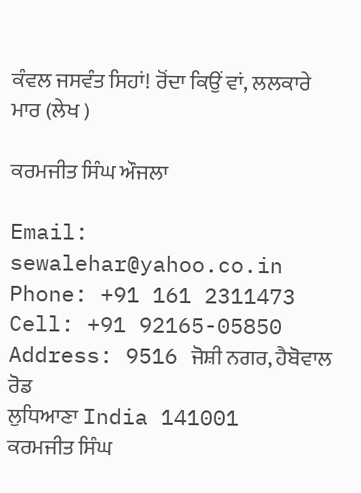ਕੰਵਲ ਜਸਵੰਤ ਸਿਹਾਂ! ਰੋਂਦਾ ਕਿਉਂ ਵਾਂ, ਲਲਕਾਰੇ ਮਾਰ (ਲੇਖ )

ਕਰਮਜੀਤ ਸਿੰਘ ਔਜਲਾ

Email: sewalehar@yahoo.co.in
Phone: +91 161 2311473
Cell: +91 92165-05850
Address: 9516 ਜੋਸ਼ੀ ਨਗਰ, ਹੈਬੋਵਾਲ ਰੋਡ
ਲੁਧਿਆਣਾ India 141001
ਕਰਮਜੀਤ ਸਿੰਘ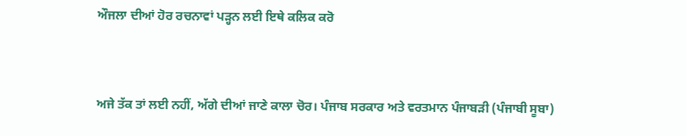ਔਜਲਾ ਦੀਆਂ ਹੋਰ ਰਚਨਾਵਾਂ ਪੜ੍ਹਨ ਲਈ ਇਥੇ ਕਲਿਕ ਕਰੋ


ਅਜੇ ਤੱਕ ਤਾਂ ਲਈ ਨਹੀਂ, ਅੱਗੇ ਦੀਆਂ ਜਾਣੇ ਕਾਲਾ ਚੋਰ। ਪੰਜਾਬ ਸਰਕਾਰ ਅਤੇ ਵਰਤਮਾਨ ਪੰਜਾਬੜੀ (ਪੰਜਾਬੀ ਸੂਬਾ)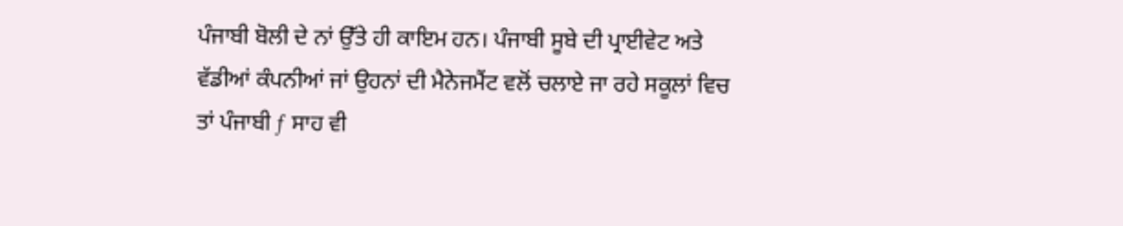ਪੰਜਾਬੀ ਬੋਲੀ ਦੇ ਨਾਂ ਉੱਤੇ ਹੀ ਕਾਇਮ ਹਨ। ਪੰਜਾਬੀ ਸੂਬੇ ਦੀ ਪ੍ਰਾਈਵੇਟ ਅਤੇ ਵੱਡੀਆਂ ਕੰਪਨੀਆਂ ਜਾਂ ਉਹਨਾਂ ਦੀ ਮੈਨੇਜਮੈਂਟ ਵਲੋਂ ਚਲਾਏ ਜਾ ਰਹੇ ਸਕੂਲਾਂ ਵਿਚ ਤਾਂ ਪੰਜਾਬੀ ƒ ਸਾਹ ਵੀ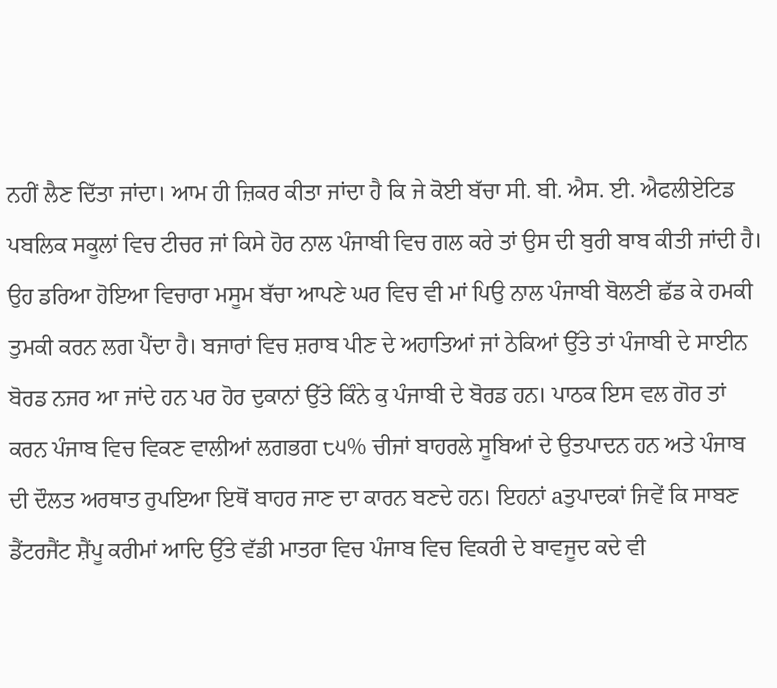ਨਹੀਂ ਲੈਣ ਦਿੱਤਾ ਜਾਂਦਾ। ਆਮ ਹੀ ਜ਼ਿਕਰ ਕੀਤਾ ਜਾਂਦਾ ਹੈ ਕਿ ਜੇ ਕੋਈ ਬੱਚਾ ਸੀ. ਬੀ. ਐਸ. ਈ. ਐਫਲੀਏਟਿਡ ਪਬਲਿਕ ਸਕੂਲਾਂ ਵਿਚ ਟੀਚਰ ਜਾਂ ਕਿਸੇ ਹੋਰ ਨਾਲ ਪੰਜਾਬੀ ਵਿਚ ਗਲ ਕਰੇ ਤਾਂ ਉਸ ਦੀ ਬੁਰੀ ਬਾਬ ਕੀਤੀ ਜਾਂਦੀ ਹੈ। ਉਹ ਡਰਿਆ ਹੋਇਆ ਵਿਚਾਰਾ ਮਸੂਮ ਬੱਚਾ ਆਪਣੇ ਘਰ ਵਿਚ ਵੀ ਮਾਂ ਪਿਉ ਨਾਲ ਪੰਜਾਬੀ ਬੋਲਣੀ ਛੱਡ ਕੇ ਹਮਕੀ ਤੁਮਕੀ ਕਰਨ ਲਗ ਪੈਂਦਾ ਹੈ। ਬਜਾਰਾਂ ਵਿਚ ਸ਼ਰਾਬ ਪੀਣ ਦੇ ਅਹਾਤਿਆਂ ਜਾਂ ਠੇਕਿਆਂ ਉੱਤੇ ਤਾਂ ਪੰਜਾਬੀ ਦੇ ਸਾਈਨ ਬੋਰਡ ਨਜਰ ਆ ਜਾਂਦੇ ਹਨ ਪਰ ਹੋਰ ਦੁਕਾਨਾਂ ਉੱਤੇ ਕਿੰਨੇ ਕੁ ਪੰਜਾਬੀ ਦੇ ਬੋਰਡ ਹਨ। ਪਾਠਕ ਇਸ ਵਲ ਗੋਰ ਤਾਂ ਕਰਨ ਪੰਜਾਬ ਵਿਚ ਵਿਕਣ ਵਾਲੀਆਂ ਲਗਭਗ ੮੫% ਚੀਜਾਂ ਬਾਹਰਲੇ ਸੂਬਿਆਂ ਦੇ ਉਤਪਾਦਨ ਹਨ ਅਤੇ ਪੰਜਾਬ ਦੀ ਦੌਲਤ ਅਰਥਾਤ ਰੁਪਇਆ ਇਥੋਂ ਬਾਹਰ ਜਾਣ ਦਾ ਕਾਰਨ ਬਣਦੇ ਹਨ। ਇਹਨਾਂ aਤੁਪਾਦਕਾਂ ਜਿਵੇਂ ਕਿ ਸਾਬਣ ਡੈਂਟਰਜੈਂਟ ਸ਼ੈਂਪੂ ਕਰੀਮਾਂ ਆਦਿ ਉੱਤੇ ਵੱਡੀ ਮਾਤਰਾ ਵਿਚ ਪੰਜਾਬ ਵਿਚ ਵਿਕਰੀ ਦੇ ਬਾਵਜੂਦ ਕਦੇ ਵੀ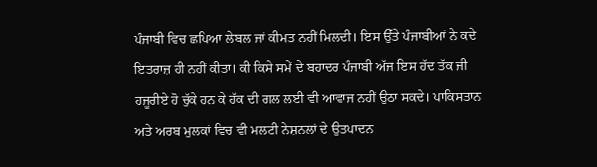ਪੰਜਾਬੀ ਵਿਚ ਛਪਿਆ ਲੇਬਲ ਜਾਂ ਕੀਮਤ ਨਹੀਂ ਮਿਲਦੀ। ਇਸ ਉੱਤੇ ਪੰਜਾਬੀਆਂ ਨੇ ਕਦੇ ਇਤਰਾਜ਼ ਹੀ ਨਹੀਂ ਕੀਤਾ। ਕੀ ਕਿਸੇ ਸਮੇਂ ਦੇ ਬਹਾਦਰ ਪੰਜਾਬੀ ਅੱਜ ਇਸ ਹੱਦ ਤੱਕ ਜੀ ਹਜੂਰੀਏ ਹੋ ਚੁੱਕੇ ਹਨ ਕੇ ਹੱਕ ਦੀ ਗਲ ਲਈ ਵੀ ਆਵਾਜ ਨਹੀਂ ਉਠਾ ਸਕਦੇ। ਪਾਕਿਸਤਾਨ ਅਤੇ ਅਰਬ ਮੁਲਕਾਂ ਵਿਚ ਵੀ ਮਲਟੀ ਨੇਸ਼ਨਲਾਂ ਦੇ ਉਤਪਾਦਨ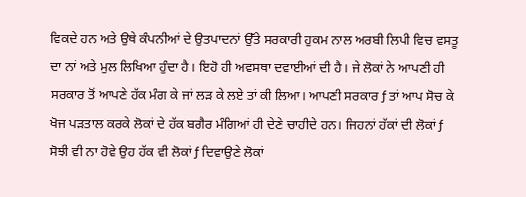ਵਿਕਦੇ ਹਨ ਅਤੇ ਉਥੇ ਕੰਪਨੀਆਂ ਦੇ ਉਤਪਾਦਨਾਂ ਉੱਤੇ ਸਰਕਾਰੀ ਹੁਕਮ ਨਾਲ ਅਰਬੀ ਲਿਪੀ ਵਿਚ ਵਸਤੂ ਦਾ ਨਾਂ ਅਤੇ ਮੁਲ ਲਿਖਿਆ ਹੁੰਦਾ ਹੈ। ਇਹੋ ਹੀ ਅਵਸਥਾ ਦਵਾਈਆਂ ਦੀ ਹੈ। ਜੇ ਲੋਕਾਂ ਨੇ ਆਪਣੀ ਹੀ ਸਰਕਾਰ ਤੋਂ ਆਪਣੇ ਹੱਕ ਮੰਗ ਕੇ ਜਾਂ ਲੜ ਕੇ ਲਏ ਤਾਂ ਕੀ ਲਿਆ। ਆਪਣੀ ਸਰਕਾਰ ƒ ਤਾਂ ਆਪ ਸੋਚ ਕੇ ਖੋਜ ਪੜਤਾਲ ਕਰਕੇ ਲੋਕਾਂ ਦੇ ਹੱਕ ਬਗੈਰ ਮੰਗਿਆਂ ਹੀ ਦੇਣੇ ਚਾਹੀਦੇ ਹਨ। ਜਿਹਨਾਂ ਹੱਕਾਂ ਦੀ ਲੋਕਾਂ ƒ ਸੋਝੀ ਵੀ ਨਾ ਹੋਵੇ ਉਹ ਹੱਕ ਵੀ ਲੋਕਾਂ ƒ ਦਿਵਾਉਣੇ ਲੋਕਾਂ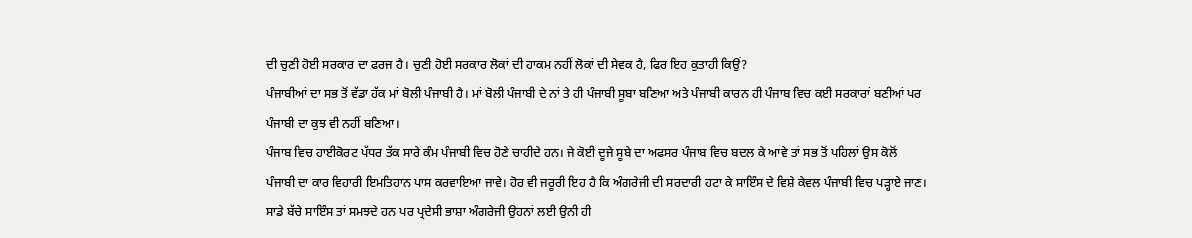ਦੀ ਚੁਣੀ ਹੋਈ ਸਰਕਾਰ ਦਾ ਫਰਜ ਹੈ। ਚੁਣੀ ਹੋਈ ਸਰਕਾਰ ਲੋਕਾਂ ਦੀ ਹਾਕਮ ਨਹੀਂ ਲੋਕਾਂ ਦੀ ਸੇਵਕ ਹੈ, ਫਿਰ ਇਹ ਕੁਤਾਹੀ ਕਿਉਂ?
ਪੰਜਾਬੀਆਂ ਦਾ ਸਭ ਤੋਂ ਵੱਡਾ ਹੱਕ ਮਾਂ ਬੋਲੀ ਪੰਜਾਬੀ ਹੈ। ਮਾਂ ਬੋਲੀ ਪੰਜਾਬੀ ਦੇ ਨਾਂ ਤੇ ਹੀ ਪੰਜਾਬੀ ਸੂਬਾ ਬਣਿਆ ਅਤੇ ਪੰਜਾਬੀ ਕਾਰਨ ਹੀ ਪੰਜਾਬ ਵਿਚ ਕਈ ਸਰਕਾਰਾਂ ਬਣੀਆਂ ਪਰ ਪੰਜਾਬੀ ਦਾ ਕੁਝ ਵੀ ਨਹੀਂ ਬਣਿਆ।
ਪੰਜਾਬ ਵਿਚ ਹਾਈਕੋਰਟ ਪੱਧਰ ਤੱਕ ਸਾਰੇ ਕੰਮ ਪੰਜਾਬੀ ਵਿਚ ਹੋਣੇ ਚਾਹੀਦੇ ਹਨ। ਜੇ ਕੋਈ ਦੂਜੇ ਸੂਬੇ ਦਾ ਅਫਸਰ ਪੰਜਾਬ ਵਿਚ ਬਦਲ ਕੇ ਆਵੇ ਤਾਂ ਸਭ ਤੋਂ ਪਹਿਲਾਂ ਉਸ ਕੋਲੋਂ ਪੰਜਾਬੀ ਦਾ ਕਾਰ ਵਿਹਾਰੀ ਇਮਤਿਹਾਨ ਪਾਸ ਕਰਵਾਇਆ ਜਾਵੇ। ਹੋਰ ਵੀ ਜਰੂਰੀ ਇਹ ਹੈ ਕਿ ਅੰਗਰੇਜੀ ਦੀ ਸਰਦਾਰੀ ਹਟਾ ਕੇ ਸਾਇੰਸ ਦੇ ਵਿਸ਼ੇ ਕੇਵਲ ਪੰਜਾਬੀ ਵਿਚ ਪੜ੍ਹਾਏ ਜਾਣ। ਸਾਡੇ ਬੱਚੇ ਸਾਇੰਸ ਤਾਂ ਸਮਝਦੇ ਹਨ ਪਰ ਪ੍ਰਦੇਸੀ ਭਾਸ਼ਾ ਅੰਗਰੇਜੀ ਉਹਨਾਂ ਲਈ ਉਨੀ ਹੀ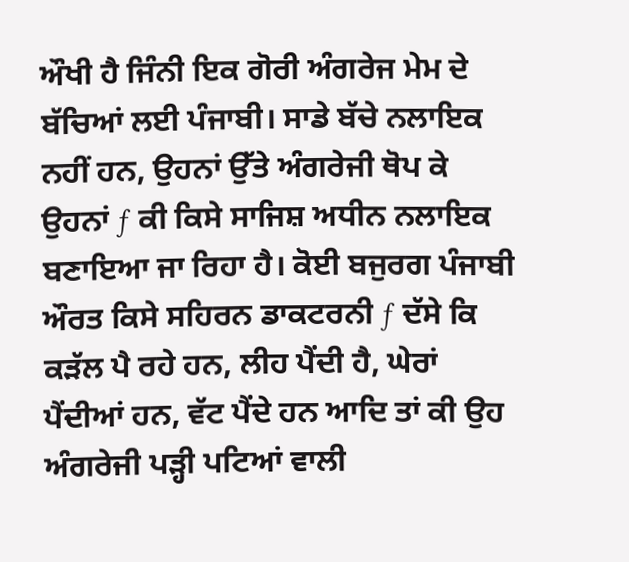ਔਖੀ ਹੈ ਜਿੰਨੀ ਇਕ ਗੋਰੀ ਅੰਗਰੇਜ ਮੇਮ ਦੇ ਬੱਚਿਆਂ ਲਈ ਪੰਜਾਬੀ। ਸਾਡੇ ਬੱਚੇ ਨਲਾਇਕ ਨਹੀਂ ਹਨ, ਉਹਨਾਂ ਉੱਤੇ ਅੰਗਰੇਜੀ ਥੋਪ ਕੇ ਉਹਨਾਂ ƒ ਕੀ ਕਿਸੇ ਸਾਜਿਸ਼ ਅਧੀਨ ਨਲਾਇਕ ਬਣਾਇਆ ਜਾ ਰਿਹਾ ਹੈ। ਕੋਈ ਬਜੁਰਗ ਪੰਜਾਬੀ ਔਰਤ ਕਿਸੇ ਸਹਿਰਨ ਡਾਕਟਰਨੀ ƒ ਦੱਸੇ ਕਿ ਕੜੱਲ ਪੈ ਰਹੇ ਹਨ, ਲੀਹ ਪੈਂਦੀ ਹੈ, ਘੇਰਾਂ ਪੈਂਦੀਆਂ ਹਨ, ਵੱਟ ਪੈਂਦੇ ਹਨ ਆਦਿ ਤਾਂ ਕੀ ਉਹ ਅੰਗਰੇਜੀ ਪੜ੍ਹੀ ਪਟਿਆਂ ਵਾਲੀ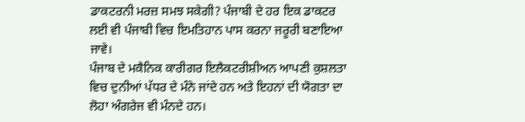ਡਾਕਟਰਨੀ ਮਰਜ਼ ਸਮਝ ਸਕੇਗੀ? ਪੰਜਾਬੀ ਦੇ ਹਰ ਇਕ ਡਾਕਟਰ ਲਈ ਵੀ ਪੰਜਾਬੀ ਵਿਚ ਇਮਤਿਹਾਨ ਪਾਸ ਕਰਨਾ ਜਰੂਰੀ ਬਣਾਇਆ ਜਾਵੇ।
ਪੰਜਾਬ ਦੇ ਮਕੈਨਿਕ ਕਾਰੀਗਰ ਇਲੈਕਟਰੀਸ਼ੀਅਨ ਆਪਣੀ ਕੁਸ਼ਲਤਾ ਵਿਚ ਦੁਨੀਆਂ ਪੱਧਰ ਦੇ ਮੰਨੇ ਜਾਂਦੇ ਹਨ ਅਤੇ ਇਹਨਾਂ ਦੀ ਯੋਗਤਾ ਦਾ ਲੋਹਾ ਅੰਗਰੇਜ ਵੀ ਮੰਨਦੇ ਹਨ।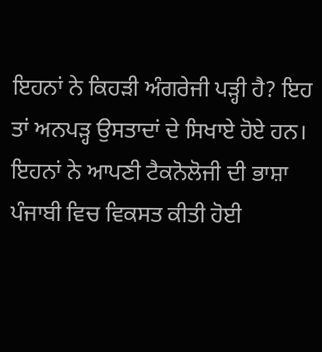ਇਹਨਾਂ ਨੇ ਕਿਹੜੀ ਅੰਗਰੇਜੀ ਪੜ੍ਹੀ ਹੈ? ਇਹ ਤਾਂ ਅਨਪੜ੍ਹ ਉਸਤਾਦਾਂ ਦੇ ਸਿਖਾਏ ਹੋਏ ਹਨ। ਇਹਨਾਂ ਨੇ ਆਪਣੀ ਟੈਕਨੋਲੋਜੀ ਦੀ ਭਾਸ਼ਾ ਪੰਜਾਬੀ ਵਿਚ ਵਿਕਸਤ ਕੀਤੀ ਹੋਈ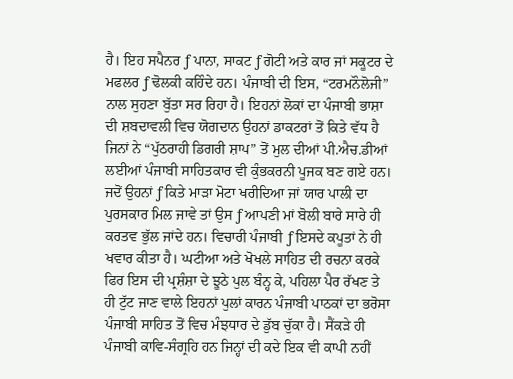ਹੈ। ਇਹ ਸਪੈਨਰ ƒ ਪਾਨਾ, ਸਾਕਟ ƒ ਗੋਟੀ ਅਤੇ ਕਾਰ ਜਾਂ ਸਕੂਟਰ ਦੇ ਮਫਲਰ ƒ ਢੋਲਕੀ ਕਹਿੰਦੇ ਹਨ। ਪੰਜਾਬੀ ਦੀ ਇਸ, “ਟਰਮਨੌਲੋਜੀ” ਨਾਲ ਸੁਹਣਾ ਬੁੱਤਾ ਸਰ ਰਿਹਾ ਹੈ। ਇਹਨਾਂ ਲੋਕਾਂ ਦਾ ਪੰਜਾਬੀ ਭਾਸ਼ਾ ਦੀ ਸ਼ਬਦਾਵਲੀ ਵਿਚ ਯੋਗਦਾਨ ਉਹਨਾਂ ਡਾਕਟਰਾਂ ਤੋਂ ਕਿਤੇ ਵੱਧ ਹੈ ਜਿਨਾਂ ਨੇ “ਪੁੱਠਰਾਹੀ ਡਿਗਰੀ ਸ਼ਾਪ” ਤੋਂ ਮੁਲ ਦੀਆਂ ਪੀ.ਐਚ.ਡੀਆਂ ਲਈਆਂ ਪੰਜਾਬੀ ਸਾਹਿਤਕਾਰ ਵੀ ਕੁੰਭਕਰਨੀ ਪੂਜਕ ਬਣ ਗਏ ਹਨ। ਜਦੋਂ ਉਹਨਾਂ ƒ ਕਿਤੇ ਮਾੜਾ ਮੋਟਾ ਖਰੀਦਿਆ ਜਾਂ ਯਾਰ ਪਾਲੀ ਦਾ ਪੁਰਸਕਾਰ ਮਿਲ ਜਾਵੇ ਤਾਂ ਉਸ ƒ ਆਪਣੀ ਮਾਂ ਬੋਲੀ ਬਾਰੇ ਸਾਰੇ ਹੀ ਕਰਤਵ ਭੁੱਲ ਜਾਂਦੇ ਹਨ। ਵਿਚਾਰੀ ਪੰਜਾਬੀ ƒ ਇਸਦੇ ਕਪੂਤਾਂ ਨੇ ਹੀ ਖਵਾਰ ਕੀਤਾ ਹੈ। ਘਟੀਆ ਅਤੇ ਖੋਖਲੇ ਸਾਹਿਤ ਦੀ ਰਚਨਾ ਕਰਕੇ ਫਿਰ ਇਸ ਦੀ ਪ੍ਰਸ਼ੰਸ਼ਾ ਦੇ ਝੂਠੇ ਪੁਲ ਬੰਨ੍ਹ ਕੇ, ਪਹਿਲਾ ਪੈਰ ਰੱਖਣ ਤੇ ਹੀ ਟੁੱਟ ਜਾਣ ਵਾਲੇ ਇਹਨਾਂ ਪੁਲਾਂ ਕਾਰਨ ਪੰਜਾਬੀ ਪਾਠਕਾਂ ਦਾ ਭਰੋਸਾ ਪੰਜਾਬੀ ਸਾਹਿਤ ਤੋਂ ਵਿਚ ਮੰਝਧਾਰ ਦੇ ਡੁੱਬ ਚੁੱਕਾ ਹੈ। ਸੈਂਕੜੇ ਹੀ ਪੰਜਾਬੀ ਕਾਵਿ-ਸੰਗ੍ਰਹਿ ਹਨ ਜਿਨ੍ਹਾਂ ਦੀ ਕਦੇ ਇਕ ਵੀ ਕਾਪੀ ਨਹੀਂ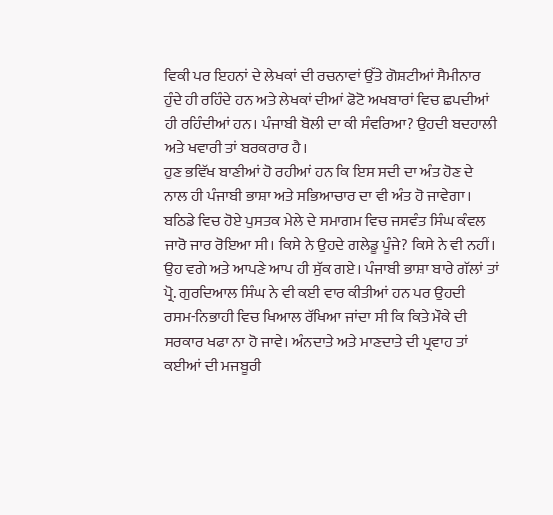ਵਿਕੀ ਪਰ ਇਹਨਾਂ ਦੇ ਲੇਖਕਾਂ ਦੀ ਰਚਨਾਵਾਂ ਉੱਤੇ ਗੋਸ਼ਟੀਆਂ ਸੈਮੀਨਾਰ ਹੁੰਦੇ ਹੀ ਰਹਿੰਦੇ ਹਨ ਅਤੇ ਲੇਖਕਾਂ ਦੀਆਂ ਫੋਟੋ ਅਖਬਾਰਾਂ ਵਿਚ ਛਪਦੀਆਂ ਹੀ ਰਹਿੰਦੀਆਂ ਹਨ। ਪੰਜਾਬੀ ਬੋਲੀ ਦਾ ਕੀ ਸੰਵਰਿਆ? ਉਹਦੀ ਬਦਹਾਲੀ ਅਤੇ ਖਵਾਰੀ ਤਾਂ ਬਰਕਰਾਰ ਹੈ।
ਹੁਣ ਭਵਿੱਖ ਬਾਣੀਆਂ ਹੋ ਰਹੀਆਂ ਹਨ ਕਿ ਇਸ ਸਦੀ ਦਾ ਅੰਤ ਹੋਣ ਦੇ ਨਾਲ ਹੀ ਪੰਜਾਬੀ ਭਾਸ਼ਾ ਅਤੇ ਸਭਿਆਚਾਰ ਦਾ ਵੀ ਅੰਤ ਹੋ ਜਾਵੇਗਾ। ਬਠਿਡੇ ਵਿਚ ਹੋਏ ਪੁਸਤਕ ਮੇਲੇ ਦੇ ਸਮਾਗਮ ਵਿਚ ਜਸਵੰਤ ਸਿੰਘ ਕੰਵਲ ਜਾਰੋ ਜਾਰ ਰੋਇਆ ਸੀ। ਕਿਸੇ ਨੇ ਉਹਦੇ ਗਲੇਡੂ ਪੂੰਜੇ? ਕਿਸੇ ਨੇ ਵੀ ਨਹੀਂ। ਉਹ ਵਗੇ ਅਤੇ ਆਪਣੇ ਆਪ ਹੀ ਸੁੱਕ ਗਏ। ਪੰਜਾਬੀ ਭਾਸ਼ਾ ਬਾਰੇ ਗੱਲਾਂ ਤਾਂ ਪ੍ਰੋ. ਗੁਰਦਿਆਲ ਸਿੰਘ ਨੇ ਵੀ ਕਈ ਵਾਰ ਕੀਤੀਆਂ ਹਨ ਪਰ ਉਹਦੀ ਰਸਮ-ਨਿਭਾਹੀ ਵਿਚ ਖਿਆਲ ਰੱਖਿਆ ਜਾਂਦਾ ਸੀ ਕਿ ਕਿਤੇ ਮੌਕੇ ਦੀ ਸਰਕਾਰ ਖਫਾ ਨਾ ਹੋ ਜਾਵੇ। ਅੰਨਦਾਤੇ ਅਤੇ ਮਾਣਦਾਤੇ ਦੀ ਪ੍ਰਵਾਹ ਤਾਂ ਕਈਆਂ ਦੀ ਮਜਬੂਰੀ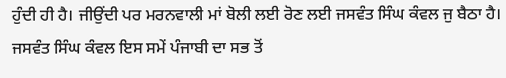ਹੁੰਦੀ ਹੀ ਹੈ। ਜੀਉਂਦੀ ਪਰ ਮਰਨਵਾਲੀ ਮਾਂ ਬੋਲੀ ਲਈ ਰੋਣ ਲਈ ਜਸਵੰਤ ਸਿੰਘ ਕੰਵਲ ਜੁ ਬੈਠਾ ਹੈ।
ਜਸਵੰਤ ਸਿੰਘ ਕੰਵਲ ਇਸ ਸਮੇਂ ਪੰਜਾਬੀ ਦਾ ਸਭ ਤੋਂ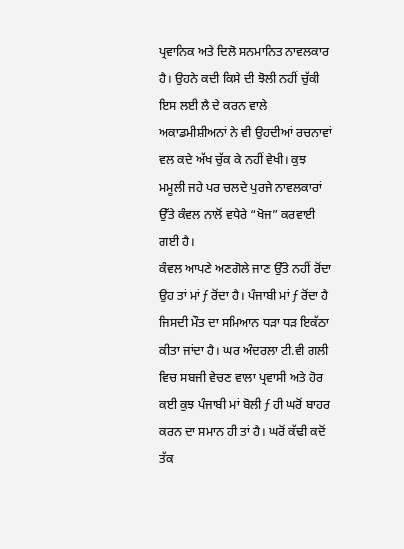ਪ੍ਰਵਾਨਿਕ ਅਤੇ ਦਿਲੋ ਸਨਮਾਨਿਤ ਨਾਵਲਕਾਰ ਹੈ। ਉਹਨੇ ਕਦੀ ਕਿਸੇ ਦੀ ਝੋਲੀ ਨਹੀਂ ਚੁੱਕੀ ਇਸ ਲਈ ਲੈ ਦੇ ਕਰਨ ਵਾਲੇ ਅਕਾਡਮੀਸ਼ੀਅਨਾਂ ਨੇ ਵੀ ਉਹਦੀਆਂ ਰਚਨਾਵਾਂ ਵਲ ਕਦੇ ਅੱਖ ਚੁੱਕ ਕੇ ਨਹੀਂ ਵੇਖੀ। ਕੁਝ ਮਮੂਲੀ ਜਹੇ ਪਰ ਚਲਦੇ ਪੁਰਜੇ ਨਾਵਲਕਾਰਾਂ ਉੱਤੇ ਕੰਵਲ ਨਾਲੋਂ ਵਧੇਰੇ “ਖੋਜ” ਕਰਵਾਈ ਗਈ ਹੈ।
ਕੰਵਲ ਆਪਣੇ ਅਣਗੋਲੇ ਜਾਣ ਉੱਤੇ ਨਹੀਂ ਰੋਂਦਾ ਉਹ ਤਾਂ ਮਾਂ ƒ ਰੋਂਦਾ ਹੈ। ਪੰਜਾਬੀ ਮਾਂ ƒ ਰੋਂਦਾ ਹੈ ਜਿਸਦੀ ਮੌਤ ਦਾ ਸਮਿਆਨ ਧੜਾ ਧੜ ਇਕੱਠਾ ਕੀਤਾ ਜਾਂਦਾ ਹੈ। ਘਰ ਅੰਦਰਲਾ ਟੀ.ਵੀ ਗਲੀ ਵਿਚ ਸਬਜੀ ਵੇਚਣ ਵਾਲਾ ਪ੍ਰਵਾਸੀ ਅਤੇ ਹੋਰ ਕਈ ਕੁਝ ਪੰਜਾਬੀ ਮਾਂ ਬੋਲੀ ƒ ਹੀ ਘਰੋਂ ਬਾਹਰ ਕਰਨ ਦਾ ਸਮਾਨ ਹੀ ਤਾਂ ਹੈ। ਘਰੋਂ ਕੱਢੀ ਕਦੋਂ ਤੱਕ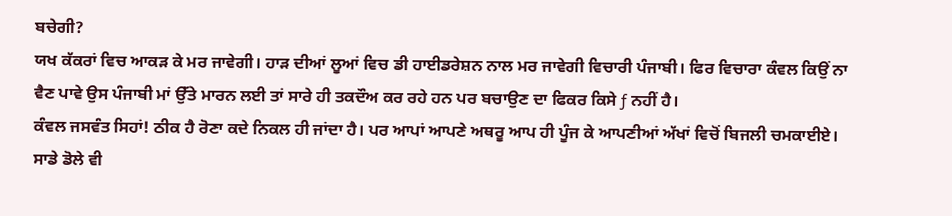ਬਚੇਗੀ?
ਯਖ ਕੱਕਰਾਂ ਵਿਚ ਆਕੜ ਕੇ ਮਰ ਜਾਵੇਗੀ। ਹਾੜ ਦੀਆਂ ਲੂਆਂ ਵਿਚ ਡੀ ਹਾਈਡਰੇਸ਼ਨ ਨਾਲ ਮਰ ਜਾਵੇਗੀ ਵਿਚਾਰੀ ਪੰਜਾਬੀ। ਫਿਰ ਵਿਚਾਰਾ ਕੰਵਲ ਕਿਉਂ ਨਾ ਵੈਣ ਪਾਵੇ ਉਸ ਪੰਜਾਬੀ ਮਾਂ ਉੱਤੇ ਮਾਰਨ ਲਈ ਤਾਂ ਸਾਰੇ ਹੀ ਤਕਦੌਅ ਕਰ ਰਹੇ ਹਨ ਪਰ ਬਚਾਉਣ ਦਾ ਫਿਕਰ ਕਿਸੇ ƒ ਨਹੀਂ ਹੈ।
ਕੰਵਲ ਜਸਵੰਤ ਸਿਹਾਂ! ਠੀਕ ਹੈ ਰੋਣਾ ਕਦੇ ਨਿਕਲ ਹੀ ਜਾਂਦਾ ਹੈ। ਪਰ ਆਪਾਂ ਆਪਣੇ ਅਥਰੂ ਆਪ ਹੀ ਪੂੰਜ ਕੇ ਆਪਣੀਆਂ ਅੱਖਾਂ ਵਿਚੋਂ ਬਿਜਲੀ ਚਮਕਾਈਏ। ਸਾਡੇ ਡੋਲੇ ਵੀ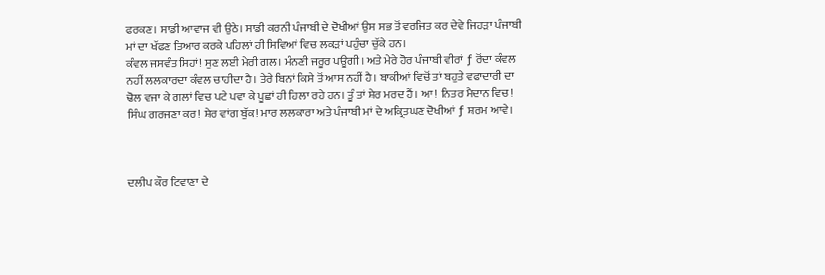ਫਰਕਣ। ਸਾਡੀ ਆਵਾਜ ਵੀ ਉਠੇ। ਸਾਡੀ ਕਰਨੀ ਪੰਜਾਬੀ ਦੇ ਦੋਖੀਆਂ ਉਸ ਸਭ ਤੋਂ ਵਰਜਿਤ ਕਰ ਦੇਵੇ ਜਿਹੜਾ ਪੰਜਾਬੀ ਮਾਂ ਦਾ ਖੱਫਣ ਤਿਆਰ ਕਰਕੇ ਪਹਿਲਾਂ ਹੀ ਸਿਵਿਆਂ ਵਿਚ ਲਕੜਾਂ ਪਹੁੰਚਾ ਚੁੱਕੇ ਹਨ।
ਕੰਵਲ ਜਸਵੰਤ ਸਿਹਾਂ! ਸੁਣ ਲਈ ਮੇਰੀ ਗਲ। ਮੰਨਣੀ ਜਰੂਰ ਪਊਗੀ। ਅਤੇ ਮੇਰੇ ਹੋਰ ਪੰਜਾਬੀ ਵੀਰਾਂ ƒ ਰੋਂਦਾ ਕੰਵਲ ਨਹੀਂ ਲਲਕਾਰਦਾ ਕੰਵਲ ਚਾਹੀਦਾ ਹੈ। ਤੇਰੇ ਬਿਨਾਂ ਕਿਸੇ ਤੋਂ ਆਸ ਨਹੀਂ ਹੈ। ਬਾਕੀਆਂ ਵਿਚੋਂ ਤਾਂ ਬਹੁਤੇ ਵਫਾਦਾਰੀ ਦਾ ਢੋਲ ਵਜਾ ਕੇ ਗਲਾਂ ਵਿਚ ਪਟੇ ਪਵਾ ਕੇ ਪੂਛਾਂ ਹੀ ਹਿਲਾ ਰਹੇ ਹਨ। ਤੂੰ ਤਾਂ ਸ਼ੇਰ ਮਰਦ ਹੈਂ। ਆ! ਨਿਤਰ ਮੈਦਾਨ ਵਿਚ! ਸਿੰਘ ਗਰਜਣਾ ਕਰ! ਸ਼ੇਰ ਵਾਂਗ ਬੁੱਕ! ਮਾਰ ਲਲਕਾਰਾ ਅਤੇ ਪੰਜਾਬੀ ਮਾਂ ਦੇ ਅਕ੍ਰਿਤਘਣ ਦੋਖੀਆਂ ƒ ਸ਼ਰਮ ਆਵੇ।



ਦਲੀਪ ਕੌਰ ਟਿਵਾਣਾ ਦੇ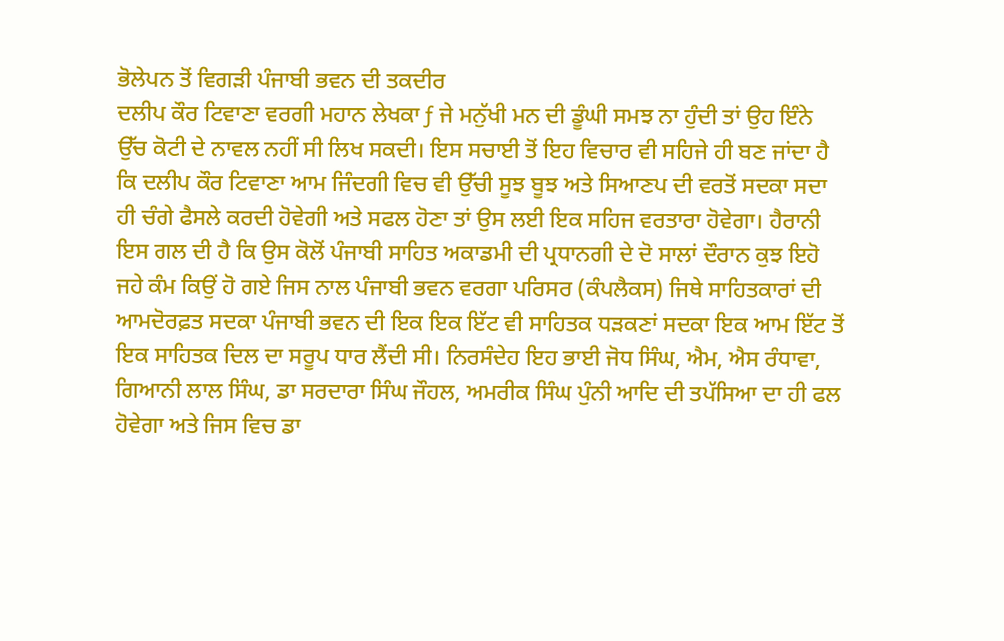ਭੋਲੇਪਨ ਤੋਂ ਵਿਗੜੀ ਪੰਜਾਬੀ ਭਵਨ ਦੀ ਤਕਦੀਰ
ਦਲੀਪ ਕੌਰ ਟਿਵਾਣਾ ਵਰਗੀ ਮਹਾਨ ਲੇਖਕਾ ƒ ਜੇ ਮਨੁੱਖੀ ਮਨ ਦੀ ਡੂੰਘੀ ਸਮਝ ਨਾ ਹੁੰਦੀ ਤਾਂ ਉਹ ਇੰਨੇ ਉੱਚ ਕੋਟੀ ਦੇ ਨਾਵਲ ਨਹੀਂ ਸੀ ਲਿਖ ਸਕਦੀ। ਇਸ ਸਚਾਈ ਤੋਂ ਇਹ ਵਿਚਾਰ ਵੀ ਸਹਿਜੇ ਹੀ ਬਣ ਜਾਂਦਾ ਹੈ ਕਿ ਦਲੀਪ ਕੌਰ ਟਿਵਾਣਾ ਆਮ ਜਿੰਦਗੀ ਵਿਚ ਵੀ ਉੱਚੀ ਸੂਝ ਬੂਝ ਅਤੇ ਸਿਆਣਪ ਦੀ ਵਰਤੋਂ ਸਦਕਾ ਸਦਾ ਹੀ ਚੰਗੇ ਫੈਸਲੇ ਕਰਦੀ ਹੋਵੇਗੀ ਅਤੇ ਸਫਲ ਹੋਣਾ ਤਾਂ ਉਸ ਲਈ ਇਕ ਸਹਿਜ ਵਰਤਾਰਾ ਹੋਵੇਗਾ। ਹੈਰਾਨੀ ਇਸ ਗਲ ਦੀ ਹੈ ਕਿ ਉਸ ਕੋਲੋਂ ਪੰਜਾਬੀ ਸਾਹਿਤ ਅਕਾਡਮੀ ਦੀ ਪ੍ਰਧਾਨਗੀ ਦੇ ਦੋ ਸਾਲਾਂ ਦੌਰਾਨ ਕੁਝ ਇਹੋ ਜਹੇ ਕੰਮ ਕਿਉਂ ਹੋ ਗਏ ਜਿਸ ਨਾਲ ਪੰਜਾਬੀ ਭਵਨ ਵਰਗਾ ਪਰਿਸਰ (ਕੰਪਲੈਕਸ) ਜਿਥੇ ਸਾਹਿਤਕਾਰਾਂ ਦੀ ਆਮਦੋਰਫ਼ਤ ਸਦਕਾ ਪੰਜਾਬੀ ਭਵਨ ਦੀ ਇਕ ਇਕ ਇੱਟ ਵੀ ਸਾਹਿਤਕ ਧੜਕਣਾਂ ਸਦਕਾ ਇਕ ਆਮ ਇੱਟ ਤੋਂ ਇਕ ਸਾਹਿਤਕ ਦਿਲ ਦਾ ਸਰੂਪ ਧਾਰ ਲੈਂਦੀ ਸੀ। ਨਿਰਸੰਦੇਹ ਇਹ ਭਾਈ ਜੋਧ ਸਿੰਘ, ਐਮ, ਐਸ ਰੰਧਾਵਾ, ਗਿਆਨੀ ਲਾਲ ਸਿੰਘ, ਡਾ ਸਰਦਾਰਾ ਸਿੰਘ ਜੌਹਲ, ਅਮਰੀਕ ਸਿੰਘ ਪੁੰਨੀ ਆਦਿ ਦੀ ਤਪੱਸਿਆ ਦਾ ਹੀ ਫਲ ਹੋਵੇਗਾ ਅਤੇ ਜਿਸ ਵਿਚ ਡਾ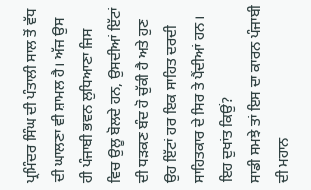ਪ੍ਰਮਿੰਦਰ ਸਿੰਘ ਦੀ ਪੰਤਾਲੀ ਸਾਲ ਤੋਂ ਵੱਧ ਦੀ ਘਾਲਣਾ ਵੀ ਸ਼ਾਮਲ ਹੈ। ਅੱਜ ਉਸ ਹੀ ਪੰਜਾਬੀ ਭਵਨ ਲੁਧਿਆਣਾ ਜਿਸ ਵਿਚ ਉਲੂ ਬੋਲਦੇ ਹਨ, ਉਸਦੀਆਂ ਇੱਟਾਂ ਦੀ ਧੜਕਣ ਬੰਦ ਹੋ ਚੁੱਕੀ ਹੈ ਅਤੇ ਹੁਣ ਉਹ ਇੱਟਾਂ ਹਰ ਇਕ ਸਾਹਿਤ ਦਰਦੀ ਸਾਹਿਤਕਾਰ ਦੇ ਸਿਰ ਤੇ ਪੈਂਦੀਆਂ ਹਨ। ਇਹ ਦੁਖਾਂਤ ਕਿਉਂ?
ਸਾਡੀ ਸਮਝੇ ਤਾਂ ਇਸ ਦਾ ਕਾਰਨ ਪੰਜਾਬੀ ਦੀ ਮਹਾਨ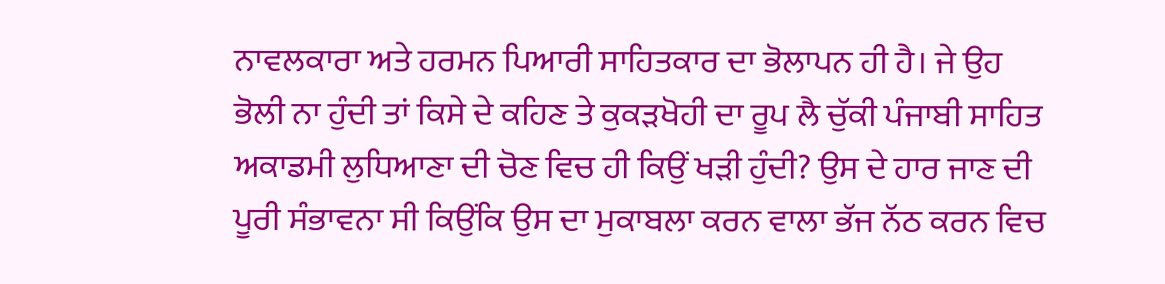ਨਾਵਲਕਾਰਾ ਅਤੇ ਹਰਮਨ ਪਿਆਰੀ ਸਾਹਿਤਕਾਰ ਦਾ ਭੋਲਾਪਨ ਹੀ ਹੈ। ਜੇ ਉਹ ਭੋਲੀ ਨਾ ਹੁੰਦੀ ਤਾਂ ਕਿਸੇ ਦੇ ਕਹਿਣ ਤੇ ਕੁਕੜਖੋਹੀ ਦਾ ਰੂਪ ਲੈ ਚੁੱਕੀ ਪੰਜਾਬੀ ਸਾਹਿਤ ਅਕਾਡਮੀ ਲੁਧਿਆਣਾ ਦੀ ਚੋਣ ਵਿਚ ਹੀ ਕਿਉਂ ਖੜੀ ਹੁੰਦੀ? ਉਸ ਦੇ ਹਾਰ ਜਾਣ ਦੀ ਪੂਰੀ ਸੰਭਾਵਨਾ ਸੀ ਕਿਉਂਕਿ ਉਸ ਦਾ ਮੁਕਾਬਲਾ ਕਰਨ ਵਾਲਾ ਭੱਜ ਨੱਠ ਕਰਨ ਵਿਚ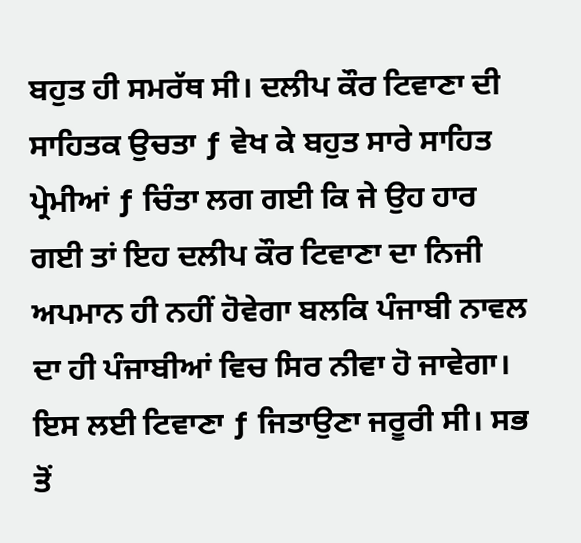ਬਹੁਤ ਹੀ ਸਮਰੱਥ ਸੀ। ਦਲੀਪ ਕੌਰ ਟਿਵਾਣਾ ਦੀ ਸਾਹਿਤਕ ਉਚਤਾ ƒ ਵੇਖ ਕੇ ਬਹੁਤ ਸਾਰੇ ਸਾਹਿਤ ਪ੍ਰੇਮੀਆਂ ƒ ਚਿੰਤਾ ਲਗ ਗਈ ਕਿ ਜੇ ਉਹ ਹਾਰ ਗਈ ਤਾਂ ਇਹ ਦਲੀਪ ਕੌਰ ਟਿਵਾਣਾ ਦਾ ਨਿਜੀ ਅਪਮਾਨ ਹੀ ਨਹੀਂ ਹੋਵੇਗਾ ਬਲਕਿ ਪੰਜਾਬੀ ਨਾਵਲ ਦਾ ਹੀ ਪੰਜਾਬੀਆਂ ਵਿਚ ਸਿਰ ਨੀਵਾ ਹੋ ਜਾਵੇਗਾ। ਇਸ ਲਈ ਟਿਵਾਣਾ ƒ ਜਿਤਾਉਣਾ ਜਰੂਰੀ ਸੀ। ਸਭ ਤੋਂ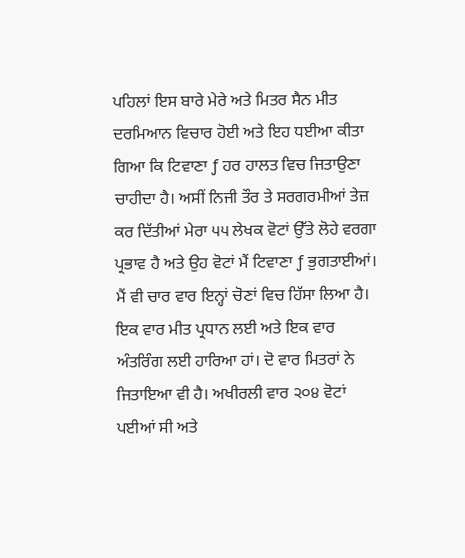ਪਹਿਲਾਂ ਇਸ ਬਾਰੇ ਮੇਰੇ ਅਤੇ ਮਿਤਰ ਸੈਨ ਮੀਤ ਦਰਮਿਆਨ ਵਿਚਾਰ ਹੋਈ ਅਤੇ ਇਹ ਧਈਆ ਕੀਤਾ ਗਿਆ ਕਿ ਟਿਵਾਣਾ ƒ ਹਰ ਹਾਲਤ ਵਿਚ ਜਿਤਾਉਣਾ ਚਾਹੀਦਾ ਹੈ। ਅਸੀਂ ਨਿਜੀ ਤੌਰ ਤੇ ਸਰਗਰਮੀਆਂ ਤੇਜ਼ ਕਰ ਦਿੱਤੀਆਂ ਮੇਰਾ ੫੫ ਲੇਖਕ ਵੋਟਾਂ ਉੱਤੇ ਲੋਹੇ ਵਰਗਾ ਪ੍ਰਭਾਵ ਹੈ ਅਤੇ ਉਹ ਵੋਟਾਂ ਮੈਂ ਟਿਵਾਣਾ ƒ ਭੁਗਤਾਈਆਂ। ਮੈਂ ਵੀ ਚਾਰ ਵਾਰ ਇਨ੍ਹਾਂ ਚੋਣਾਂ ਵਿਚ ਹਿੱਸਾ ਲਿਆ ਹੈ। ਇਕ ਵਾਰ ਮੀਤ ਪ੍ਰਧਾਨ ਲਈ ਅਤੇ ਇਕ ਵਾਰ ਅੰਤਰਿੰਗ ਲਈ ਹਾਰਿਆ ਹਾਂ। ਦੋ ਵਾਰ ਮਿਤਰਾਂ ਨੇ ਜਿਤਾਇਆ ਵੀ ਹੈ। ਅਖੀਰਲੀ ਵਾਰ ੨੦੪ ਵੋਟਾਂ ਪਈਆਂ ਸੀ ਅਤੇ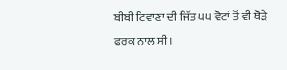ਬੀਬੀ ਟਿਵਾਣਾ ਦੀ ਜਿੱਤ ੫੫ ਵੋਟਾਂ ਤੋਂ ਵੀ ਥੋੜੇ ਫਰਕ ਨਾਲ ਸੀ।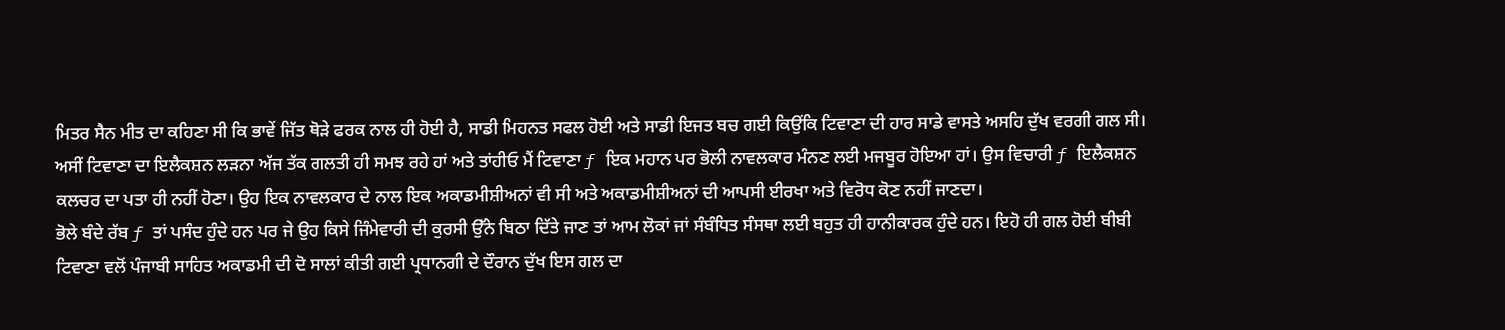ਮਿਤਰ ਸੈਨ ਮੀਤ ਦਾ ਕਹਿਣਾ ਸੀ ਕਿ ਭਾਵੇਂ ਜਿੱਤ ਥੋੜੇ ਫਰਕ ਨਾਲ ਹੀ ਹੋਈ ਹੈ, ਸਾਡੀ ਮਿਹਨਤ ਸਫਲ ਹੋਈ ਅਤੇ ਸਾਡੀ ਇਜਤ ਬਚ ਗਈ ਕਿਉਂਕਿ ਟਿਵਾਣਾ ਦੀ ਹਾਰ ਸਾਡੇ ਵਾਸਤੇ ਅਸਹਿ ਦੁੱਖ ਵਰਗੀ ਗਲ ਸੀ। ਅਸੀਂ ਟਿਵਾਣਾ ਦਾ ਇਲੈਕਸ਼ਨ ਲੜਨਾ ਅੱਜ ਤੱਕ ਗਲਤੀ ਹੀ ਸਮਝ ਰਹੇ ਹਾਂ ਅਤੇ ਤਾਂਹੀਓ ਮੈਂ ਟਿਵਾਣਾ ƒ ਇਕ ਮਹਾਨ ਪਰ ਭੋਲੀ ਨਾਵਲਕਾਰ ਮੰਨਣ ਲਈ ਮਜਬੂਰ ਹੋਇਆ ਹਾਂ। ਉਸ ਵਿਚਾਰੀ ƒ ਇਲੈਕਸ਼ਨ ਕਲਚਰ ਦਾ ਪਤਾ ਹੀ ਨਹੀਂ ਹੋਣਾ। ਉਹ ਇਕ ਨਾਵਲਕਾਰ ਦੇ ਨਾਲ ਇਕ ਅਕਾਡਮੀਸ਼ੀਅਨਾਂ ਵੀ ਸੀ ਅਤੇ ਅਕਾਡਮੀਸ਼ੀਅਨਾਂ ਦੀ ਆਪਸੀ ਈਰਖਾ ਅਤੇ ਵਿਰੋਧ ਕੋਣ ਨਹੀਂ ਜਾਣਦਾ।
ਭੋਲੇ ਬੰਦੇ ਰੱਬ ƒ ਤਾਂ ਪਸੰਦ ਹੁੰਦੇ ਹਨ ਪਰ ਜੇ ਉਹ ਕਿਸੇ ਜਿੰਮੇਵਾਰੀ ਦੀ ਕੁਰਸੀ ਉੱਨੇ ਬਿਠਾ ਦਿੱਤੇ ਜਾਣ ਤਾਂ ਆਮ ਲੋਕਾਂ ਜਾਂ ਸੰਬੰਧਿਤ ਸੰਸਥਾ ਲਈ ਬਹੁਤ ਹੀ ਹਾਨੀਕਾਰਕ ਹੁੰਦੇ ਹਨ। ਇਹੋ ਹੀ ਗਲ ਹੋਈ ਬੀਬੀ ਟਿਵਾਣਾ ਵਲੋਂ ਪੰਜਾਬੀ ਸਾਹਿਤ ਅਕਾਡਮੀ ਦੀ ਦੋ ਸਾਲਾਂ ਕੀਤੀ ਗਈ ਪ੍ਰਧਾਨਗੀ ਦੇ ਦੌਰਾਨ ਦੁੱਖ ਇਸ ਗਲ ਦਾ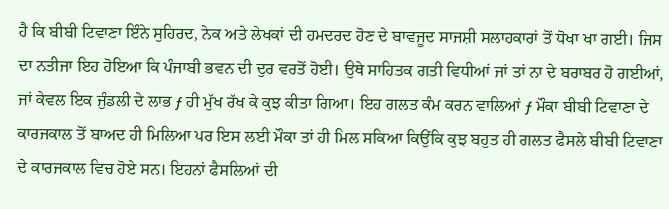ਹੈ ਕਿ ਬੀਬੀ ਟਿਵਾਣਾ ਇੰਨੇ ਸੁਹਿਰਦ, ਨੇਕ ਅਤੇ ਲੇਖਕਾਂ ਦੀ ਹਮਦਰਦ ਹੋਣ ਦੇ ਬਾਵਜੂਦ ਸਾਜਸ਼ੀ ਸਲਾਹਕਾਰਾਂ ਤੋਂ ਧੋਖਾ ਖਾ ਗਈ। ਜਿਸ ਦਾ ਨਤੀਜਾ ਇਹ ਹੋਇਆ ਕਿ ਪੰਜਾਬੀ ਭਵਨ ਦੀ ਦੁਰ ਵਰਤੋਂ ਹੋਈ। ਉਥੇ ਸਾਹਿਤਕ ਗਤੀ ਵਿਧੀਆਂ ਜਾਂ ਤਾਂ ਨਾ ਦੇ ਬਰਾਬਰ ਹੋ ਗਈਆਂ, ਜਾਂ ਕੇਵਲ ਇਕ ਜੁੰਡਲੀ ਦੇ ਲਾਭ ƒ ਹੀ ਮੁੱਖ ਰੱਖ ਕੇ ਕੁਝ ਕੀਤਾ ਗਿਆ। ਇਹ ਗਲਤ ਕੰਮ ਕਰਨ ਵਾਲਿਆਂ ƒ ਮੌਕਾ ਬੀਬੀ ਟਿਵਾਣਾ ਦੇ ਕਾਰਜਕਾਲ ਤੋਂ ਬਾਅਦ ਹੀ ਮਿਲਿਆ ਪਰ ਇਸ ਲਈ ਮੌਕਾ ਤਾਂ ਹੀ ਮਿਲ ਸਕਿਆ ਕਿਉਂਕਿ ਕੁਝ ਬਹੁਤ ਹੀ ਗਲਤ ਫੈਸਲੇ ਬੀਬੀ ਟਿਵਾਣਾ ਦੇ ਕਾਰਜਕਾਲ ਵਿਚ ਹੋਏ ਸਨ। ਇਹਨਾਂ ਫੈਸਲਿਆਂ ਦੀ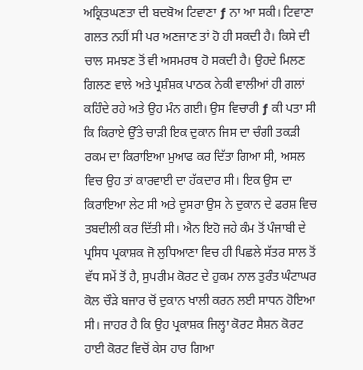ਅਕ੍ਰਿਤਘਣਤਾ ਦੀ ਬਦਬੋਅ ਟਿਵਾਣਾ ƒ ਨਾ ਆ ਸਕੀ। ਟਿਵਾਣਾ ਗਲਤ ਨਹੀਂ ਸੀ ਪਰ ਅਣਜਾਣ ਤਾਂ ਹੋ ਹੀ ਸਕਦੀ ਹੈ। ਕਿਸੇ ਦੀ ਚਾਲ ਸਮਝਣ ਤੋਂ ਵੀ ਅਸਮਰਥ ਹੋ ਸਕਦੀ ਹੈ। ਉਹਦੇ ਮਿਲਣ ਗਿਲਣ ਵਾਲੇ ਅਤੇ ਪ੍ਰਸ਼ੰਸ਼ਕ ਪਾਠਕ ਨੇਕੀ ਵਾਲੀਆਂ ਹੀ ਗਲਾਂ ਕਹਿੰਦੇ ਰਹੇ ਅਤੇ ਉਹ ਮੰਨ ਗਈ। ਉਸ ਵਿਚਾਰੀ ƒ ਕੀ ਪਤਾ ਸੀ ਕਿ ਕਿਰਾਏ ਉੱਤੇ ਚਾੜੀ ਇਕ ਦੁਕਾਨ ਜਿਸ ਦਾ ਚੰਗੀ ਤਕੜੀ ਰਕਮ ਦਾ ਕਿਰਾਇਆ ਮੁਆਫ ਕਰ ਦਿੱਤਾ ਗਿਆ ਸੀ, ਅਸਲ ਵਿਚ ਉਹ ਤਾਂ ਕਾਰਵਾਈ ਦਾ ਹੱਕਦਾਰ ਸੀ। ਇਕ ਉਸ ਦਾ ਕਿਰਾਇਆ ਲੇਟ ਸੀ ਅਤੇ ਦੂਸਰਾ ਉਸ ਨੇ ਦੁਕਾਨ ਦੇ ਫਰਸ਼ ਵਿਚ ਤਬਦੀਲੀ ਕਰ ਦਿੱਤੀ ਸੀ। ਐਨ ਇਹੋ ਜਹੇ ਕੰਮ ਤੋਂ ਪੰਜਾਬੀ ਦੇ ਪ੍ਰਸਿਧ ਪ੍ਰਕਾਸ਼ਕ ਜੋ ਲੁਧਿਆਣਾ ਵਿਚ ਹੀ ਪਿਛਲੇ ਸੱਤਰ ਸਾਲ ਤੋਂ ਵੱਧ ਸਮੇਂ ਤੋਂ ਹੈ, ਸੁਪਰੀਮ ਕੋਰਟ ਦੇ ਹੁਕਮ ਨਾਲ ਤੁਰੰਤ ਘੰਟਾਘਰ ਕੋਲ ਚੌੜੇ ਬਜਾਰ ਚੋਂ ਦੁਕਾਨ ਖਾਲੀ ਕਰਨ ਲਈ ਸਾਧਨ ਹੋਇਆ ਸੀ। ਜਾਹਰ ਹੈ ਕਿ ਉਹ ਪ੍ਰਕਾਸ਼ਕ ਜਿਲ੍ਹਾ ਕੋਰਟ ਸੈਸ਼ਨ ਕੋਰਟ ਹਾਈ ਕੋਰਟ ਵਿਚੋਂ ਕੇਸ ਹਾਰ ਗਿਆ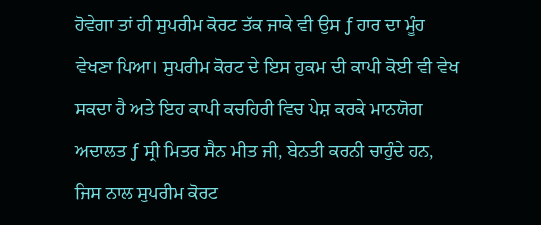ਹੋਵੇਗਾ ਤਾਂ ਹੀ ਸੁਪਰੀਮ ਕੋਰਟ ਤੱਕ ਜਾਕੇ ਵੀ ਉਸ ƒ ਹਾਰ ਦਾ ਮੂੰਹ ਵੇਖਣਾ ਪਿਆ। ਸੁਪਰੀਮ ਕੋਰਟ ਦੇ ਇਸ ਹੁਕਮ ਦੀ ਕਾਪੀ ਕੋਈ ਵੀ ਵੇਖ ਸਕਦਾ ਹੈ ਅਤੇ ਇਹ ਕਾਪੀ ਕਚਹਿਰੀ ਵਿਚ ਪੇਸ਼ ਕਰਕੇ ਮਾਨਯੋਗ ਅਦਾਲਤ ƒ ਸ੍ਰੀ ਮਿਤਰ ਸੈਨ ਮੀਤ ਜੀ, ਬੇਨਤੀ ਕਰਨੀ ਚਾਹੁੰਦੇ ਹਨ, ਜਿਸ ਨਾਲ ਸੁਪਰੀਮ ਕੋਰਟ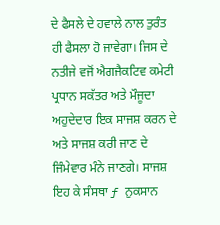ਦੇ ਫੈਸਲੇ ਦੇ ਹਵਾਲੇ ਨਾਲ ਤੁਰੰਤ ਹੀ ਫੈਸਲਾ ਹੋ ਜਾਵੇਗਾ। ਜਿਸ ਦੇ ਨਤੀਜੇ ਵਜੋਂ ਐਗਜੈਕਟਿਵ ਕਮੇਟੀ ਪ੍ਰਧਾਨ ਸਕੱਤਰ ਅਤੇ ਮੌਜੂਦਾ ਅਹੁਦੇਦਾਰ ਇਕ ਸਾਜਸ਼ ਕਰਨ ਦੇ ਅਤੇ ਸਾਜਸ਼ ਕਰੀ ਜਾਣ ਦੇ ਜਿੰਮੇਵਾਰ ਮੰਨੇ ਜਾਣਗੇ। ਸਾਜਸ਼ ਇਹ ਕੇ ਸੰਸਥਾ ƒ ਨੁਕਸਾਨ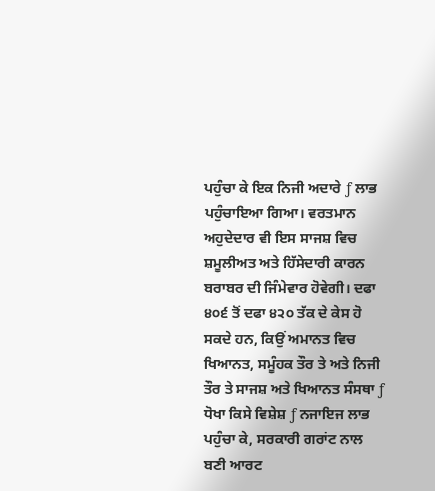ਪਹੁੰਚਾ ਕੇ ਇਕ ਨਿਜੀ ਅਦਾਰੇ ƒ ਲਾਭ ਪਹੁੰਚਾਇਆ ਗਿਆ। ਵਰਤਮਾਨ ਅਹੁਦੇਦਾਰ ਵੀ ਇਸ ਸਾਜਸ਼ ਵਿਚ ਸ਼ਮੂਲੀਅਤ ਅਤੇ ਹਿੱਸੇਦਾਰੀ ਕਾਰਨ ਬਰਾਬਰ ਦੀ ਜਿੰਮੇਵਾਰ ਹੋਵੇਗੀ। ਦਫਾ ੪੦੬ ਤੋਂ ਦਫਾ ੪੨੦ ਤੱਕ ਦੇ ਕੇਸ ਹੋ ਸਕਦੇ ਹਨ, ਕਿਉਂ ਅਮਾਨਤ ਵਿਚ ਖਿਆਨਤ, ਸਮੂੰਹਕ ਤੌਰ ਤੇ ਅਤੇ ਨਿਜੀ ਤੌਰ ਤੇ ਸਾਜਸ਼ ਅਤੇ ਖਿਆਨਤ ਸੰਸਥਾ ƒ ਧੋਖਾ ਕਿਸੇ ਵਿਸ਼ੇਸ਼ ƒ ਨਜਾਇਜ ਲਾਭ ਪਹੁੰਚਾ ਕੇ, ਸਰਕਾਰੀ ਗਰਾਂਟ ਨਾਲ ਬਣੀ ਆਰਟ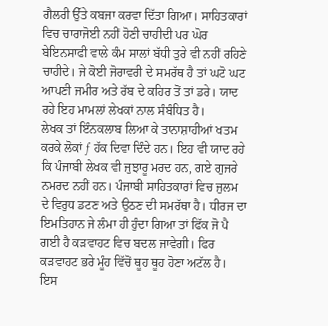ਗੈਲਰੀ ਉੱਤੇ ਕਬਜਾ ਕਰਵਾ ਦਿੱਤਾ ਗਿਆ। ਸਾਹਿਤਕਾਰਾਂ ਵਿਚ ਚਾਰਾਜੋਈ ਨਹੀਂ ਹੋਣੀ ਚਾਹੀਦੀ ਪਰ ਘੋਰ ਬੇਇਨਸਾਫੀ ਵਾਲੇ ਕੰਮ ਸਾਲਾਂ ਬੱਧੀ ਤੁਰੇ ਵੀ ਨਹੀਂ ਰਹਿਣੇ ਚਾਹੀਦੇ। ਜੇ ਕੋਈ ਜੋਰਾਵਰੀ ਦੇ ਸਮਰੱਥ ਹੈ ਤਾਂ ਘਟੋ ਘਟ ਆਪਣੀ ਜਮੀਰ ਅਤੇ ਰੱਬ ਦੇ ਕਹਿਰ ਤੋਂ ਤਾਂ ਡਰੇ। ਯਾਦ ਰਹੇ ਇਹ ਮਾਮਲਾਂ ਲੇਖਕਾਂ ਨਾਲ ਸੰਬੰਧਿਤ ਹੈ।
ਲੇਖਕ ਤਾਂ ਇੰਨਕਲਾਬ ਲਿਆ ਕੇ ਤਾਨਾਸ਼ਾਹੀਆਂ ਖਤਮ ਕਰਕੇ ਲੋਕਾਂ ƒ ਹੱਕ ਦਿਵਾ ਦਿੰਦੇ ਹਨ। ਇਹ ਵੀ ਯਾਦ ਰਹੇ ਕਿ ਪੰਜਾਬੀ ਲੇਖਕ ਵੀ ਜੁਝਾਰੂ ਮਰਦ ਹਨ, ਗਏ ਗੁਜਰੇ ਨਮਰਦ ਨਹੀਂ ਹਨ। ਪੰਜਾਬੀ ਸਾਹਿਤਕਾਰਾਂ ਵਿਚ ਜੁਲਮ ਦੇ ਵਿਰੁਧ ਡਟਣ ਅਤੇ ਉਠਣ ਦੀ ਸਮਰੱਥਾ ਹੈ। ਧੀਰਜ ਦਾ ਇਮਤਿਹਾਨ ਜੇ ਲੰਮਾ ਹੀ ਹੁੰਦਾ ਗਿਆ ਤਾਂ ਫਿੱਕ ਜੋ ਪੈ ਗਈ ਹੈ ਕੜਵਾਹਟ ਵਿਚ ਬਦਲ ਜਾਵੇਗੀ। ਫਿਰ ਕੜਵਾਹਟ ਭਰੇ ਮੂੰਹ ਵਿੱਚੋਂ ਥੂਹ ਥੂਹ ਹੋਣਾ ਅਟੱਲ ਹੈ। ਇਸ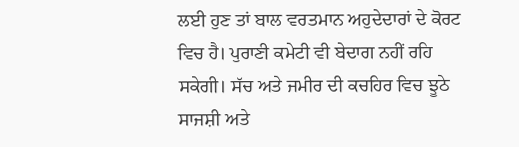ਲਈ ਹੁਣ ਤਾਂ ਬਾਲ ਵਰਤਮਾਨ ਅਹੁਦੇਦਾਰਾਂ ਦੇ ਕੋਰਟ ਵਿਚ ਹੈ। ਪੁਰਾਣੀ ਕਮੇਟੀ ਵੀ ਬੇਦਾਗ ਨਹੀਂ ਰਹਿ ਸਕੇਗੀ। ਸੱਚ ਅਤੇ ਜਮੀਰ ਦੀ ਕਚਹਿਰ ਵਿਚ ਝੂਠੇ ਸਾਜਸ਼ੀ ਅਤੇ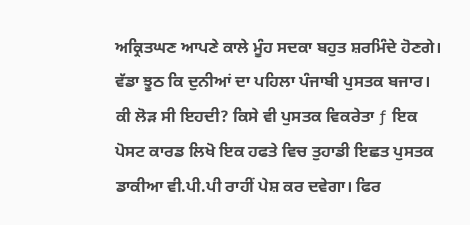ਅਕ੍ਰਿਤਘਣ ਆਪਣੇ ਕਾਲੇ ਮੂੰਹ ਸਦਕਾ ਬਹੁਤ ਸ਼ਰਮਿੰਦੇ ਹੋਣਗੇ। ਵੱਡਾ ਝੂਠ ਕਿ ਦੁਨੀਆਂ ਦਾ ਪਹਿਲਾ ਪੰਜਾਬੀ ਪੁਸਤਕ ਬਜਾਰ। ਕੀ ਲੋੜ ਸੀ ਇਹਦੀ? ਕਿਸੇ ਵੀ ਪੁਸਤਕ ਵਿਕਰੇਤਾ ƒ ਇਕ ਪੋਸਟ ਕਾਰਡ ਲਿਖੋ ਇਕ ਹਫਤੇ ਵਿਚ ਤੁਹਾਡੀ ਇਛਤ ਪੁਸਤਕ ਡਾਕੀਆ ਵੀ.ਪੀ.ਪੀ ਰਾਹੀਂ ਪੇਸ਼ ਕਰ ਦਵੇਗਾ। ਫਿਰ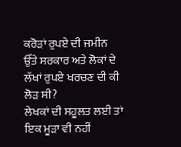ਕਰੋੜਾਂ ਰੁਪਏ ਦੀ ਜਮੀਨ ਉੱਤੇ ਸਰਕਾਰ ਅਤੇ ਲੋਕਾਂ ਦੇ ਲੱਖਾਂ ਰੁਪਏ ਖਰਚਣ ਦੀ ਕੀ ਲੋੜ ਸੀ?
ਲੇਖਕਾਂ ਦੀ ਸਹੂਲਤ ਲਈ ਤਾਂ ਇਕ ਮੂੜਾ ਵੀ ਨਹੀਂ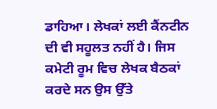ਡਾਹਿਆ। ਲੇਖਕਾਂ ਲਈ ਕੈਂਨਟੀਨ ਦੀ ਵੀ ਸਹੂਲਤ ਨਹੀਂ ਹੈ। ਜਿਸ ਕਮੇਟੀ ਰੂਮ ਵਿਚ ਲੇਖਕ ਬੈਠਕਾਂ ਕਰਦੇ ਸਨ ਉਸ ਉੱਤੇ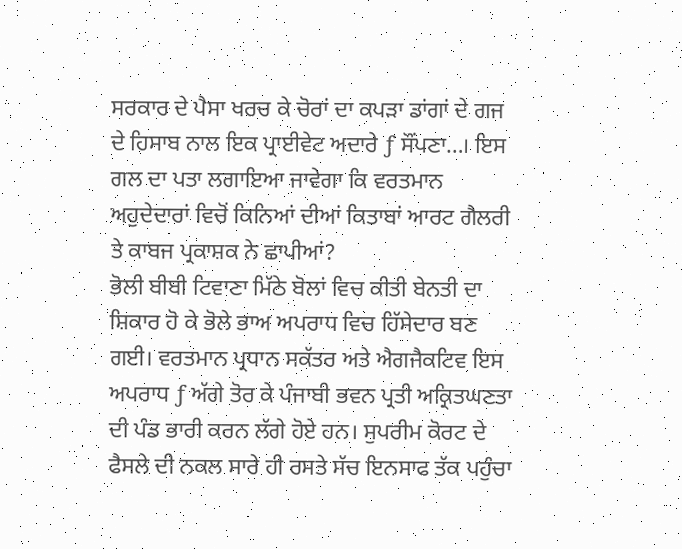ਸਰਕਾਰ ਦੇ ਪੈਸਾ ਖਰਚ ਕੇ ਚੋਰਾਂ ਦਾ ਕਪੜਾ ਡਾਂਗਾਂ ਦੇ ਗਜ ਦੇ ਹਿਸਾਬ ਨਾਲ ਇਕ ਪ੍ਰਾਈਵੇਟ ਅਦਾਰੇ ƒ ਸੌਂਪਣਾ…। ਇਸ ਗਲ ਦਾ ਪਤਾ ਲਗਾਇਆ ਜਾਵੇਗਾ ਕਿ ਵਰਤਮਾਨ ਅਹੁਦੇਦਾਰਾਂ ਵਿਚੋਂ ਕਿਨਿਆਂ ਦੀਆਂ ਕਿਤਾਬਾਂ ਆਰਟ ਗੈਲਰੀ ਤੇ ਕਾਬਜ ਪ੍ਰਕਾਸ਼ਕ ਨੇ ਛਾਪੀਆਂ?
ਭੋਲੀ ਬੀਬੀ ਟਿਵਾਣਾ ਮਿੱਠੇ ਬੋਲਾਂ ਵਿਚ ਕੀਤੀ ਬੇਨਤੀ ਦਾ ਸ਼ਿਕਾਰ ਹੋ ਕੇ ਭੋਲੇ ਭਾਅ ਅਪਰਾਧ ਵਿਚ ਹਿੱਸੇਦਾਰ ਬਣ ਗਈ। ਵਰਤਮਾਨ ਪ੍ਰਧਾਨ ਸਕੱਤਰ ਅਤੇ ਐਗਜੈਕਟਿਵ ਇਸ ਅਪਰਾਧ ƒ ਅੱਗੇ ਤੋਰ ਕੇ ਪੰਜਾਬੀ ਭਵਨ ਪ੍ਰਤੀ ਅਕ੍ਰਿਤਘਣਤਾ ਦੀ ਪੰਡ ਭਾਰੀ ਕਰਨ ਲੱਗੇ ਹੋਏ ਹਨ। ਸੁਪਰੀਮ ਕੋਰਟ ਦੇ ਫੈਸਲੇ ਦੀ ਨਕਲ ਸਾਰੇ ਹੀ ਰਸਤੇ ਸੱਚ ਇਨਸਾਫ ਤੱਕ ਪਹੁੰਚਾ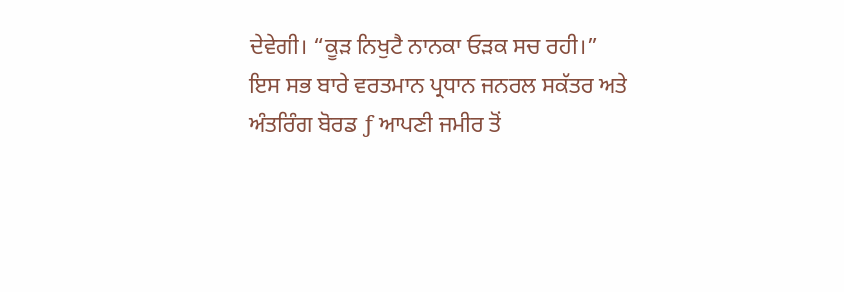ਦੇਵੇਗੀ। “ਕੂੜ ਨਿਖੁਟੈ ਨਾਨਕਾ ਓੜਕ ਸਚ ਰਹੀ।”
ਇਸ ਸਭ ਬਾਰੇ ਵਰਤਮਾਨ ਪ੍ਰਧਾਨ ਜਨਰਲ ਸਕੱਤਰ ਅਤੇ ਅੰਤਰਿੰਗ ਬੋਰਡ ƒ ਆਪਣੀ ਜਮੀਰ ਤੋਂ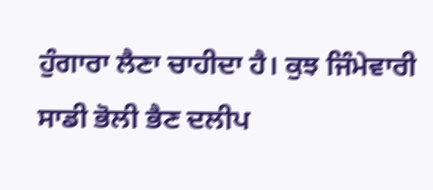ਹੁੰਗਾਰਾ ਲੈਣਾ ਚਾਹੀਦਾ ਹੈ। ਕੁਝ ਜਿੰਮੇਵਾਰੀ ਸਾਡੀ ਭੋਲੀ ਭੈਣ ਦਲੀਪ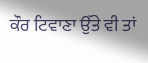ਕੌਰ ਟਿਵਾਣਾ ਉੱਤੇ ਵੀ ਤਾਂ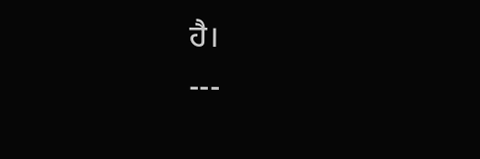ਹੈ।
---